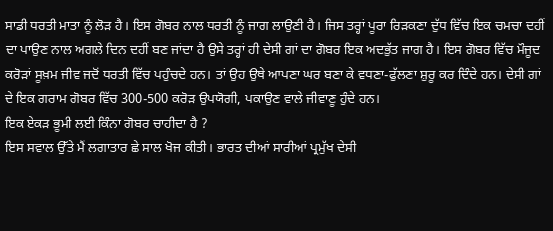ਸਾਡੀ ਧਰਤੀ ਮਾਤਾ ਨੂੰ ਲੋੜ ਹੈ। ਇਸ ਗੋਬਰ ਨਾਲ ਧਰਤੀ ਨੂੰ ਜਾਗ ਲਾਉਣੀ ਹੈ। ਜਿਸ ਤਰ੍ਹਾਂ ਪੂਰਾ ਰਿੜਕਣਾ ਦੁੱਧ ਵਿੱਚ ਇਕ ਚਮਚਾ ਦਹੀਂ ਦਾ ਪਾਉਣ ਨਾਲ ਅਗਲੇ ਦਿਨ ਦਹੀਂ ਬਣ ਜਾਂਦਾ ਹੈ ਉਸੇ ਤਰ੍ਹਾਂ ਹੀ ਦੇਸੀ ਗਾਂ ਦਾ ਗੋਬਰ ਇਕ ਅਦਭੁੱਤ ਜਾਗ ਹੈ। ਇਸ ਗੋਬਰ ਵਿੱਚ ਮੌਜੂਦ ਕਰੋੜਾਂ ਸੂਖ਼ਮ ਜੀਵ ਜਦੋਂ ਧਰਤੀ ਵਿੱਚ ਪਹੁੰਚਦੇ ਹਨ। ਤਾਂ ਉਹ ਉਥੇ ਆਪਣਾ ਘਰ ਬਣਾ ਕੇ ਵਧਣਾ-ਫੁੱਲਣਾ ਸ਼ੁਰੂ ਕਰ ਦਿੰਦੇ ਹਨ। ਦੇਸੀ ਗਾਂ ਦੇ ਇਕ ਗਰਾਮ ਗੋਬਰ ਵਿੱਚ 300-500 ਕਰੋੜ ਉਪਯੋਗੀ, ਪਕਾਉਣ ਵਾਲੇ ਜੀਵਾਣੂ ਹੁੰਦੇ ਹਨ।
ਇਕ ਏਕੜ ਭੂਮੀ ਲਈ ਕਿੰਨਾ ਗੋਬਰ ਚਾਹੀਦਾ ਹੈ ?
ਇਸ ਸਵਾਲ ਉੱਤੇ ਮੈਂ ਲਗਾਤਾਰ ਛੇ ਸਾਲ ਖੋਜ ਕੀਤੀ। ਭਾਰਤ ਦੀਆਂ ਸਾਰੀਆਂ ਪ੍ਰਮੁੱਖ ਦੇਸੀ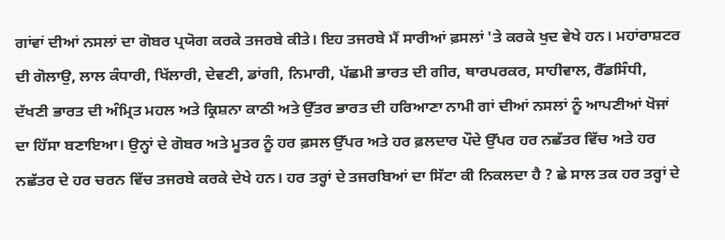ਗਾਂਵਾਂ ਦੀਆਂ ਨਸਲਾਂ ਦਾ ਗੋਬਰ ਪ੍ਰਯੋਗ ਕਰਕੇ ਤਜਰਬੇ ਕੀਤੇ। ਇਹ ਤਜਰਬੇ ਮੈਂ ਸਾਰੀਆਂ ਫ਼ਸਲਾਂ 'ਤੇ ਕਰਕੇ ਖੁਦ ਵੇਖੇ ਹਨ। ਮਹਾਂਰਾਸ਼ਟਰ ਦੀ ਗੋਲਾਉ, ਲਾਲ ਕੰਧਾਰੀ, ਖਿੱਲਾਰੀ, ਦੇਵਣੀ, ਡਾਂਗੀ, ਨਿਮਾਰੀ, ਪੱਛਮੀ ਭਾਰਤ ਦੀ ਗੀਰ, ਥਾਰਪਰਕਰ, ਸਾਹੀਵਾਲ, ਰੈੱਡਸਿੰਧੀ, ਦੱਖਣੀ ਭਾਰਤ ਦੀ ਅੰਮ੍ਰਿਤ ਮਹਲ ਅਤੇ ਕ੍ਰਿਸ਼ਨਾ ਕਾਠੀ ਅਤੇ ਉੱਤਰ ਭਾਰਤ ਦੀ ਹਰਿਆਣਾ ਨਾਮੀ ਗਾਂ ਦੀਆਂ ਨਸਲਾਂ ਨੂੰ ਆਪਣੀਆਂ ਖੋਜਾਂ ਦਾ ਹਿੱਸਾ ਬਣਾਇਆ। ਉਨ੍ਹਾਂ ਦੇ ਗੋਬਰ ਅਤੇ ਮੂਤਰ ਨੂੰ ਹਰ ਫ਼ਸਲ ਉੱਪਰ ਅਤੇ ਹਰ ਫ਼ਲਦਾਰ ਪੌਦੇ ਉੱਪਰ ਹਰ ਨਛੱਤਰ ਵਿੱਚ ਅਤੇ ਹਰ ਨਛੱਤਰ ਦੇ ਹਰ ਚਰਨ ਵਿੱਚ ਤਜਰਬੇ ਕਰਕੇ ਦੇਖੇ ਹਨ। ਹਰ ਤਰ੍ਹਾਂ ਦੇ ਤਜਰਬਿਆਂ ਦਾ ਸਿੱਟਾ ਕੀ ਨਿਕਲਦਾ ਹੈ ? ਛੇ ਸਾਲ ਤਕ ਹਰ ਤਰ੍ਹਾਂ ਦੇ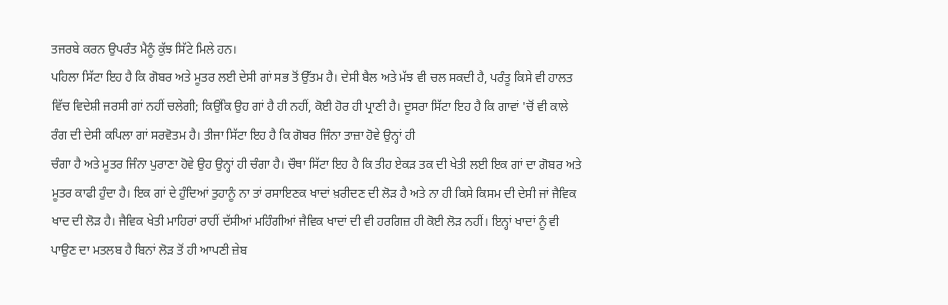ਤਜਰਬੇ ਕਰਨ ਉਪਰੰਤ ਮੈਨੂੰ ਕੁੱਝ ਸਿੱਟੇ ਮਿਲੇ ਹਨ।
ਪਹਿਲਾ ਸਿੱਟਾ ਇਹ ਹੈ ਕਿ ਗੋਬਰ ਅਤੇ ਮੂਤਰ ਲਈ ਦੇਸੀ ਗਾਂ ਸਭ ਤੋਂ ਉੱਤਮ ਹੈ। ਦੇਸੀ ਬੈਲ ਅਤੇ ਮੱਝ ਵੀ ਚਲ ਸਕਦੀ ਹੈ, ਪਰੰਤੂ ਕਿਸੇ ਵੀ ਹਾਲਤ ਵਿੱਚ ਵਿਦੇਸ਼ੀ ਜਰਸੀ ਗਾਂ ਨਹੀਂ ਚਲੇਗੀ; ਕਿਉਂਕਿ ਉਹ ਗਾਂ ਹੈ ਹੀ ਨਹੀਂ, ਕੋਈ ਹੋਰ ਹੀ ਪ੍ਰਾਣੀ ਹੈ। ਦੂਸਰਾ ਸਿੱਟਾ ਇਹ ਹੈ ਕਿ ਗਾਵਾਂ 'ਚੋਂ ਵੀ ਕਾਲੇ ਰੰਗ ਦੀ ਦੇਸੀ ਕਪਿਲਾ ਗਾਂ ਸਰਵੋਤਮ ਹੈ। ਤੀਜਾ ਸਿੱਟਾ ਇਹ ਹੈ ਕਿ ਗੋਬਰ ਜਿੰਨਾ ਤਾਜ਼ਾ ਹੋਵੇ ਉਨ੍ਹਾਂ ਹੀ
ਚੰਗਾ ਹੈ ਅਤੇ ਮੂਤਰ ਜਿੰਨਾ ਪੁਰਾਣਾ ਹੋਵੇ ਉਹ ਉਨ੍ਹਾਂ ਹੀ ਚੰਗਾ ਹੈ। ਚੌਥਾ ਸਿੱਟਾ ਇਹ ਹੈ ਕਿ ਤੀਹ ਏਕੜ ਤਕ ਦੀ ਖੇਤੀ ਲਈ ਇਕ ਗਾਂ ਦਾ ਗੋਬਰ ਅਤੇ ਮੂਤਰ ਕਾਫੀ ਹੁੰਦਾ ਹੈ। ਇਕ ਗਾਂ ਦੇ ਹੁੰਦਿਆਂ ਤੁਹਾਨੂੰ ਨਾ ਤਾਂ ਰਸਾਇਣਕ ਖਾਦਾਂ ਖ਼ਰੀਦਣ ਦੀ ਲੋੜ ਹੈ ਅਤੇ ਨਾ ਹੀ ਕਿਸੇ ਕਿਸਮ ਦੀ ਦੇਸੀ ਜਾਂ ਜੈਵਿਕ ਖਾਦ ਦੀ ਲੋੜ ਹੈ। ਜੈਵਿਕ ਖੇਤੀ ਮਾਹਿਰਾਂ ਰਾਹੀਂ ਦੱਸੀਆਂ ਮਹਿੰਗੀਆਂ ਜੈਵਿਕ ਖਾਦਾਂ ਦੀ ਵੀ ਹਰਗਿਜ਼ ਹੀ ਕੋਈ ਲੋੜ ਨਹੀਂ। ਇਨ੍ਹਾਂ ਖਾਦਾਂ ਨੂੰ ਵੀ ਪਾਉਣ ਦਾ ਮਤਲਬ ਹੈ ਬਿਨਾਂ ਲੋੜ ਤੋਂ ਹੀ ਆਪਣੀ ਜ਼ੇਬ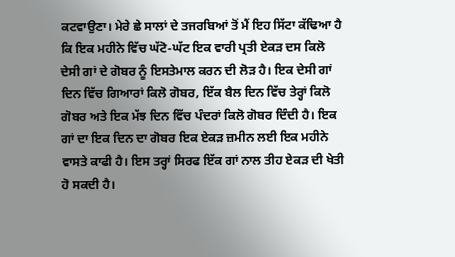ਕਟਵਾਉਣਾ। ਮੇਰੇ ਛੇ ਸਾਲਾਂ ਦੇ ਤਜਰਬਿਆਂ ਤੋਂ ਮੈਂ ਇਹ ਸਿੱਟਾ ਕੱਢਿਆ ਹੈ ਕਿ ਇਕ ਮਹੀਨੇ ਵਿੱਚ ਘੱਟੋ-ਘੱਟ ਇਕ ਵਾਰੀ ਪ੍ਰਤੀ ਏਕੜ ਦਸ ਕਿਲੋ ਦੇਸੀ ਗਾਂ ਦੇ ਗੋਬਰ ਨੂੰ ਇਸਤੇਮਾਲ ਕਰਨ ਦੀ ਲੋੜ ਹੈ। ਇਕ ਦੇਸੀ ਗਾਂ ਦਿਨ ਵਿੱਚ ਗਿਆਰਾਂ ਕਿਲੋ ਗੋਬਰ, ਇੱਕ ਬੈਲ ਦਿਨ ਵਿੱਚ ਤੇਰ੍ਹਾਂ ਕਿਲੋ ਗੋਬਰ ਅਤੇ ਇਕ ਮੱਝ ਦਿਨ ਵਿੱਚ ਪੰਦਰਾਂ ਕਿਲੋ ਗੋਬਰ ਦਿੰਦੀ ਹੈ। ਇਕ ਗਾਂ ਦਾ ਇਕ ਦਿਨ ਦਾ ਗੋਬਰ ਇਕ ਏਕੜ ਜ਼ਮੀਨ ਲਈ ਇਕ ਮਹੀਨੇ ਵਾਸਤੇ ਕਾਫੀ ਹੈ। ਇਸ ਤਰ੍ਹਾਂ ਸਿਰਫ ਇੱਕ ਗਾਂ ਨਾਲ ਤੀਹ ਏਕੜ ਦੀ ਖੇਤੀ ਹੋ ਸਕਦੀ ਹੈ।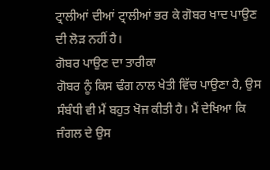ਟ੍ਰਾਲੀਆਂ ਦੀਆਂ ਟ੍ਰਾਲੀਆਂ ਭਰ ਕੇ ਗੋਬਰ ਖਾਦ ਪਾਉਣ ਦੀ ਲੋੜ ਨਹੀਂ ਹੈ।
ਗੋਬਰ ਪਾਉਣ ਦਾ ਤਾਰੀਕਾ
ਗੋਬਰ ਨੂੰ ਕਿਸ ਢੰਗ ਨਾਲ ਖੇਤੀ ਵਿੱਚ ਪਾਉਣਾ ਹੈ, ਉਸ ਸੰਬੰਧੀ ਵੀ ਮੈਂ ਬਹੁਤ ਖੋਜ ਕੀਤੀ ਹੈ। ਮੈਂ ਦੇਖਿਆ ਕਿ ਜੰਗਲ ਦੇ ਉਸ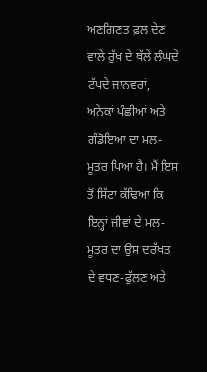ਅਣਗਿਣਤ ਫ਼ਲ ਦੇਣ ਵਾਲੇ ਰੁੱਖ ਦੇ ਥੱਲੇ ਲੰਘਦੇ ਟੱਪਦੇ ਜਾਨਵਰਾਂ, ਅਨੇਕਾਂ ਪੰਛੀਆਂ ਅਤੇ ਗੰਡੋਇਆ ਦਾ ਮਲ-ਮੂਤਰ ਪਿਆ ਹੈ। ਮੈਂ ਇਸ ਤੋਂ ਸਿੱਟਾ ਕੱਢਿਆ ਕਿ ਇਨ੍ਹਾਂ ਜੀਵਾਂ ਦੇ ਮਲ-ਮੂਤਰ ਦਾ ਉਸ ਦਰੱਖਤ ਦੇ ਵਧਣ-ਫੁੱਲਣ ਅਤੇ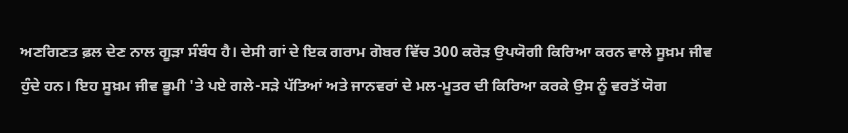ਅਣਗਿਣਤ ਫ਼ਲ ਦੇਣ ਨਾਲ ਗੂੜਾ ਸੰਬੰਧ ਹੈ। ਦੇਸੀ ਗਾਂ ਦੇ ਇਕ ਗਰਾਮ ਗੋਬਰ ਵਿੱਚ 300 ਕਰੋੜ ਉਪਯੋਗੀ ਕਿਰਿਆ ਕਰਨ ਵਾਲੇ ਸੂਖ਼ਮ ਜੀਵ ਹੁੰਦੇ ਹਨ। ਇਹ ਸੂਖ਼ਮ ਜੀਵ ਭੂਮੀ 'ਤੇ ਪਏ ਗਲੇ-ਸੜੇ ਪੱਤਿਆਂ ਅਤੇ ਜਾਨਵਰਾਂ ਦੇ ਮਲ-ਮੂਤਰ ਦੀ ਕਿਰਿਆ ਕਰਕੇ ਉਸ ਨੂੰ ਵਰਤੋਂ ਯੋਗ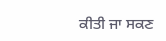ਕੀਤੀ ਜਾ ਸਕਣ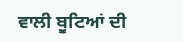ਵਾਲੀ ਬੂਟਿਆਂ ਦੀ